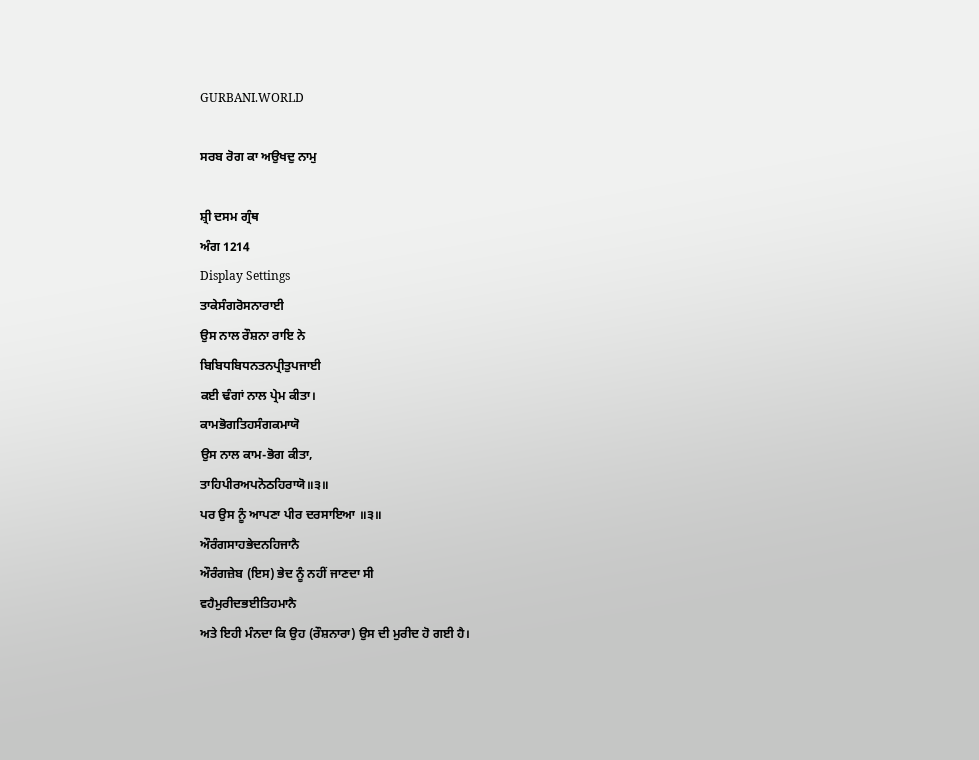GURBANI.WORLD

ਸਰਬ ਰੋਗ ਕਾ ਅਉਖਦੁ ਨਾਮੁ

ਸ਼੍ਰੀ ਦਸਮ ਗ੍ਰੰਥ
ਅੰਗ 1214
Display Settings
ਤਾਕੇਸੰਗਰੋਸਨਾਰਾਈ
ਉਸ ਨਾਲ ਰੌਸ਼ਨਾ ਰਾਇ ਨੇ
ਬਿਬਿਧਬਿਧਨਤਨਪ੍ਰੀਤੁਪਜਾਈ
ਕਈ ਢੰਗਾਂ ਨਾਲ ਪ੍ਰੇਮ ਕੀਤਾ।
ਕਾਮਭੋਗਤਿਹਸੰਗਕਮਾਯੋ
ਉਸ ਨਾਲ ਕਾਮ-ਭੋਗ ਕੀਤਾ,
ਤਾਹਿਪੀਰਅਪਨੋਠਹਿਰਾਯੋ॥੩॥
ਪਰ ਉਸ ਨੂੰ ਆਪਣਾ ਪੀਰ ਦਰਸਾਇਆ ॥੩॥
ਔਰੰਗਸਾਹਭੇਦਨਹਿਜਾਨੈ
ਔਰੰਗਜ਼ੇਬ (ਇਸ) ਭੇਦ ਨੂੰ ਨਹੀਂ ਜਾਣਦਾ ਸੀ
ਵਹੈਮੁਰੀਦਭਈਤਿਹਮਾਨੈ
ਅਤੇ ਇਹੀ ਮੰਨਦਾ ਕਿ ਉਹ (ਰੌਸ਼ਨਾਰਾ) ਉਸ ਦੀ ਮੁਰੀਦ ਹੋ ਗਈ ਹੈ।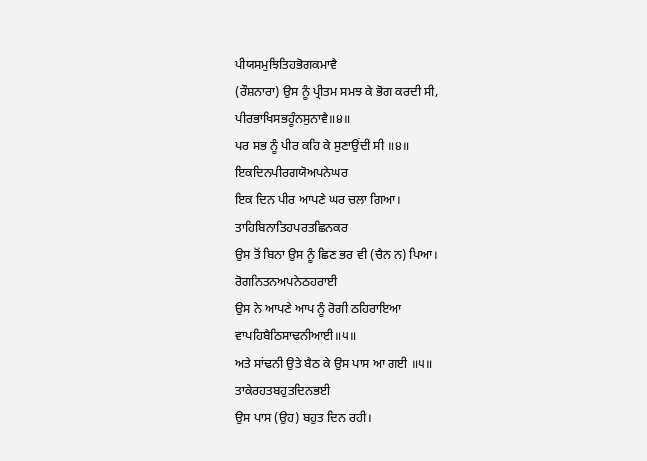ਪੀਯਸਮੁਝਿਤਿਹਭੋਗਕਮਾਵੈ
(ਰੌਸ਼ਨਾਰਾ) ਉਸ ਨੂੰ ਪ੍ਰੀਤਮ ਸਮਝ ਕੇ ਭੋਗ ਕਰਦੀ ਸੀ,
ਪੀਰਭਾਖਿਸਭਹੂੰਨਸੁਨਾਵੈ॥੪॥
ਪਰ ਸਭ ਨੂੰ ਪੀਰ ਕਹਿ ਕੇ ਸੁਣਾਉਂਦੀ ਸੀ ॥੪॥
ਇਕਦਿਨਪੀਰਗਯੋਅਪਨੇਘਰ
ਇਕ ਦਿਨ ਪੀਰ ਆਪਣੇ ਘਰ ਚਲਾ ਗਿਆ।
ਤਾਹਿਬਿਨਾਤਿਹਪਰਤਛਿਨਕਰ
ਉਸ ਤੋਂ ਬਿਨਾ ਉਸ ਨੂੰ ਛਿਣ ਭਰ ਵੀ (ਚੈਨ ਨ) ਪਿਆ।
ਰੋਗਨਿਤਨਅਪਨੇਠਹਰਾਈ
ਉਸ ਨੇ ਆਪਣੇ ਆਪ ਨੂੰ ਰੋਗੀ ਠਹਿਰਾਇਆ
ਵਾਪਹਿਬੈਠਿਸਾਢਨੀਆਈ॥੫॥
ਅਤੇ ਸਾਂਢਨੀ ਉਤੇ ਬੈਠ ਕੇ ਉਸ ਪਾਸ ਆ ਗਈ ॥੫॥
ਤਾਕੇਰਹਤਬਹੁਤਦਿਨਭਈ
ਉਸ ਪਾਸ (ਉਹ) ਬਹੁਤ ਦਿਨ ਰਹੀ।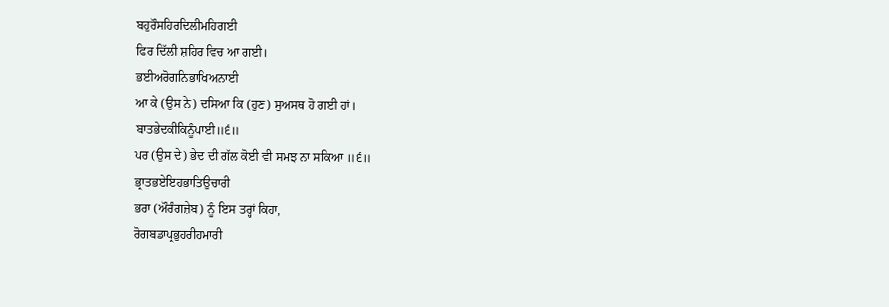ਬਹੁਰੌਸਹਿਰਦਿਲੀਮਹਿਗਈ
ਫਿਰ ਦਿੱਲੀ ਸ਼ਹਿਰ ਵਿਚ ਆ ਗਈ।
ਭਈਅਰੋਗਨਿਭਾਖਿਅਨਾਈ
ਆ ਕੇ (ਉਸ ਨੇ) ਦਸਿਆ ਕਿ (ਹੁਣ) ਸੁਅਸਥ ਹੋ ਗਈ ਹਾਂ।
ਬਾਤਭੇਦਕੀਕਿਨੂੰਪਾਈ॥੬॥
ਪਰ (ਉਸ ਦੇ) ਭੇਦ ਦੀ ਗੱਲ ਕੋਈ ਵੀ ਸਮਝ ਨਾ ਸਕਿਆ ॥੬॥
ਭ੍ਰਾਤਭਏਇਹਭਾਤਿਉਚਾਰੀ
ਭਰਾ (ਔਰੰਗਜ਼ੇਬ) ਨੂੰ ਇਸ ਤਰ੍ਹਾਂ ਕਿਹਾ,
ਰੋਗਬਡਾਪ੍ਰਭੁਹਰੀਹਮਾਰੀ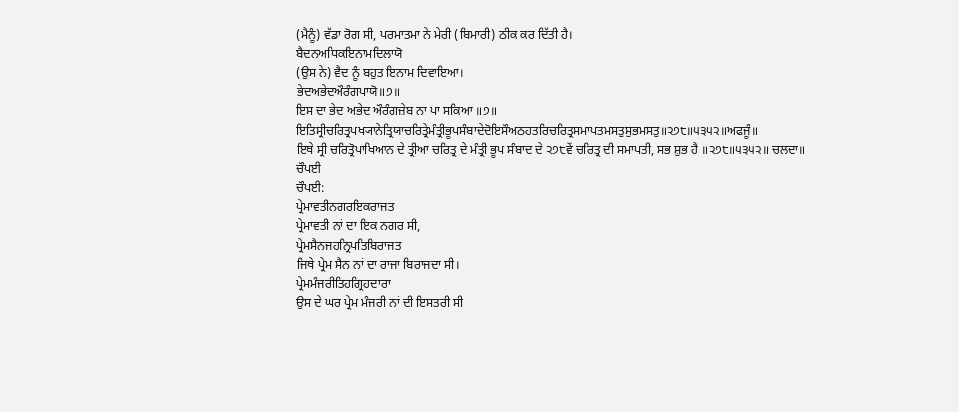(ਮੈਨੂੰ) ਵੱਡਾ ਰੋਗ ਸੀ, ਪਰਮਾਤਮਾ ਨੇ ਮੇਰੀ (ਬਿਮਾਰੀ) ਠੀਕ ਕਰ ਦਿੱਤੀ ਹੈ।
ਬੈਦਨਅਧਿਕਇਨਾਮਦਿਲਾਯੋ
(ਉਸ ਨੇ) ਵੈਦ ਨੂੰ ਬਹੁਤ ਇਨਾਮ ਦਿਵਾਇਆ।
ਭੇਦਅਭੇਦਔਰੰਗਪਾਯੋ॥੭॥
ਇਸ ਦਾ ਭੇਦ ਅਭੇਦ ਔਰੰਗਜ਼ੇਬ ਨਾ ਪਾ ਸਕਿਆ ॥੭॥
ਇਤਿਸ੍ਰੀਚਰਿਤ੍ਰਪਖ੍ਯਾਨੇਤ੍ਰਿਯਾਚਰਿਤ੍ਰੇਮੰਤ੍ਰੀਭੂਪਸੰਬਾਦੇਦੋਇਸੌਅਠਹਤਰਿਚਰਿਤ੍ਰਸਮਾਪਤਮਸਤੁਸੁਭਮਸਤੁ॥੨੭੮॥੫੩੫੨॥ਅਫਜੂੰ॥
ਇਥੇ ਸ੍ਰੀ ਚਰਿਤ੍ਰੋਪਾਖਿਆਨ ਦੇ ਤ੍ਰੀਆ ਚਰਿਤ੍ਰ ਦੇ ਮੰਤ੍ਰੀ ਭੂਪ ਸੰਬਾਦ ਦੇ ੨੭੮ਵੇਂ ਚਰਿਤ੍ਰ ਦੀ ਸਮਾਪਤੀ, ਸਭ ਸ਼ੁਭ ਹੈ ॥੨੭੮॥੫੩੫੨॥ ਚਲਦਾ॥
ਚੌਪਈ
ਚੌਪਈ:
ਪ੍ਰੇਮਾਵਤੀਨਗਰਇਕਰਾਜਤ
ਪ੍ਰੇਮਾਵਤੀ ਨਾਂ ਦਾ ਇਕ ਨਗਰ ਸੀ,
ਪ੍ਰੇਮਸੈਨਜਹਨ੍ਰਿਪਤਿਬਿਰਾਜਤ
ਜਿਥੇ ਪ੍ਰੇਮ ਸੈਨ ਨਾਂ ਦਾ ਰਾਜਾ ਬਿਰਾਜਦਾ ਸੀ।
ਪ੍ਰੇਮਮੰਜਰੀਤਿਹਗ੍ਰਿਹਦਾਰਾ
ਉਸ ਦੇ ਘਰ ਪ੍ਰੇਮ ਮੰਜਰੀ ਨਾਂ ਦੀ ਇਸਤਰੀ ਸੀ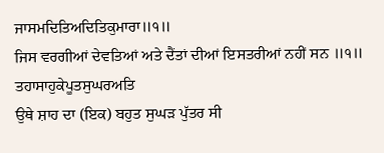ਜਾਸਮਦਿਤਿਅਦਿਤਿਕੁਮਾਰਾ॥੧॥
ਜਿਸ ਵਰਗੀਆਂ ਦੇਵਤਿਆਂ ਅਤੇ ਦੈਂਤਾਂ ਦੀਆਂ ਇਸਤਰੀਆਂ ਨਹੀਂ ਸਨ ॥੧॥
ਤਹਾਸਾਹੁਕੇਪੂਤਸੁਘਰਅਤਿ
ਉਥੇ ਸ਼ਾਹ ਦਾ (ਇਕ) ਬਹੁਤ ਸੁਘੜ ਪੁੱਤਰ ਸੀ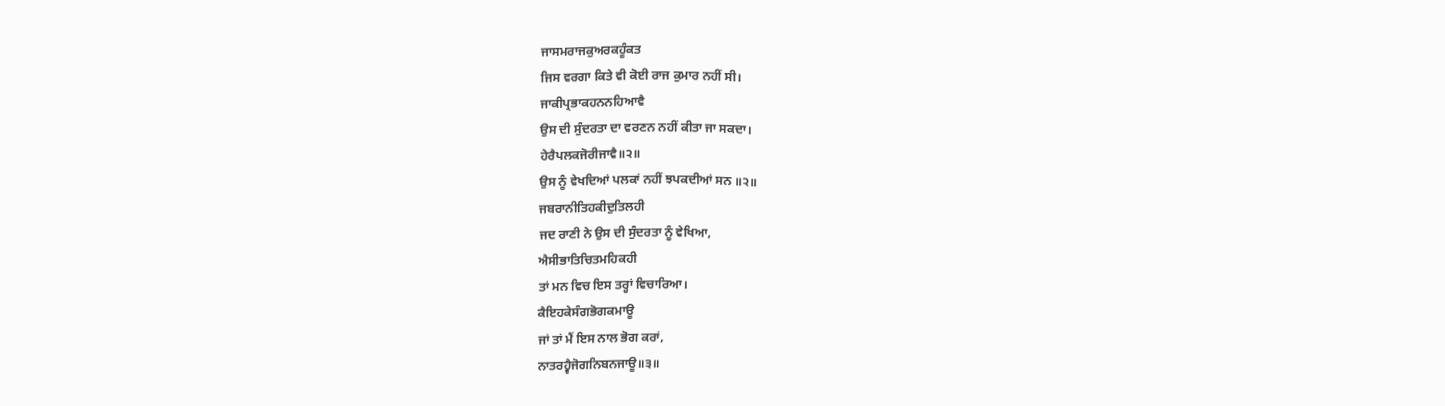ਜਾਸਮਰਾਜਕੁਅਰਕਹੂੰਕਤ
ਜਿਸ ਵਰਗਾ ਕਿਤੇ ਵੀ ਕੋਈ ਰਾਜ ਕੁਮਾਰ ਨਹੀਂ ਸੀ।
ਜਾਕੀਪ੍ਰਭਾਕਹਨਨਹਿਆਵੈ
ਉਸ ਦੀ ਸੁੰਦਰਤਾ ਦਾ ਵਰਣਨ ਨਹੀਂ ਕੀਤਾ ਜਾ ਸਕਦਾ।
ਹੇਰੈਪਲਕਜੋਰੀਜਾਵੈ॥੨॥
ਉਸ ਨੂੰ ਵੇਖਦਿਆਂ ਪਲਕਾਂ ਨਹੀਂ ਝਪਕਦੀਆਂ ਸਨ ॥੨॥
ਜਬਰਾਨੀਤਿਹਕੀਦੁਤਿਲਹੀ
ਜਦ ਰਾਣੀ ਨੇ ਉਸ ਦੀ ਸੁੰਦਰਤਾ ਨੂੰ ਵੇਖਿਆ,
ਐਸੀਭਾਤਿਚਿਤਮਹਿਕਹੀ
ਤਾਂ ਮਨ ਵਿਚ ਇਸ ਤਰ੍ਹਾਂ ਵਿਚਾਰਿਆ।
ਕੈਇਹਕੇਸੰਗਭੋਗਕਮਾਊ
ਜਾਂ ਤਾਂ ਮੈਂ ਇਸ ਨਾਲ ਭੋਗ ਕਰਾਂ,
ਨਾਤਰਹ੍ਵੈਜੋਗਨਿਬਨਜਾਊ॥੩॥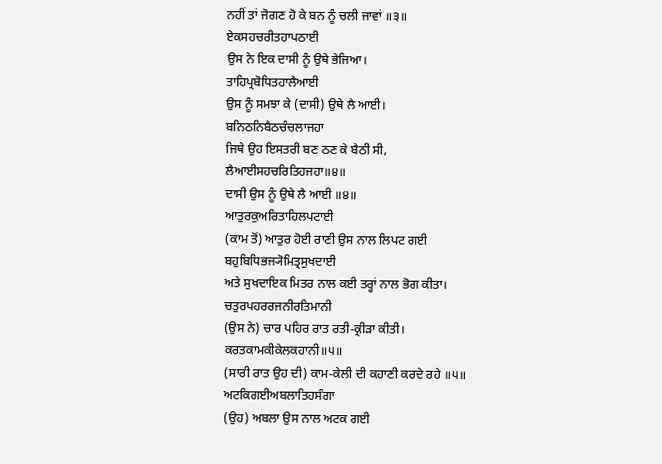ਨਹੀਂ ਤਾਂ ਜੋਗਣ ਹੋ ਕੇ ਬਨ ਨੂੰ ਚਲੀ ਜਾਵਾਂ ॥੩॥
ਏਕਸਹਚਰੀਤਹਾਪਠਾਈ
ਉਸ ਨੇ ਇਕ ਦਾਸੀ ਨੂੰ ਉਥੇ ਭੇਜਿਆ।
ਤਾਹਿਪ੍ਰਬੋਧਿਤਹਾਲੈਆਈ
ਉਸ ਨੂੰ ਸਮਝਾ ਕੇ (ਦਾਸੀ) ਉਥੇ ਲੈ ਆਈ।
ਬਨਿਠਨਿਬੈਠਚੰਚਲਾਜਹਾ
ਜਿਥੇ ਉਹ ਇਸਤਰੀ ਬਣ ਠਣ ਕੇ ਬੈਠੀ ਸੀ,
ਲੈਆਈਸਹਚਰਿਤਿਹਜਹਾ॥੪॥
ਦਾਸੀ ਉਸ ਨੂੰ ਉਥੇ ਲੈ ਆਈ ॥੪॥
ਆਤੁਰਕੁਅਰਿਤਾਹਿਲਪਟਾਈ
(ਕਾਮ ਤੋਂ) ਆਤੁਰ ਹੋਈ ਰਾਣੀ ਉਸ ਨਾਲ ਲਿਪਟ ਗਈ
ਬਹੁਬਿਧਿਭਜ੍ਯੋਮਿਤ੍ਰਸੁਖਦਾਈ
ਅਤੇ ਸੁਖਦਾਇਕ ਮਿਤਰ ਨਾਲ ਕਈ ਤਰ੍ਹਾਂ ਨਾਲ ਭੋਗ ਕੀਤਾ।
ਚਤੁਰਪਹਰਰਜਨੀਰਤਿਮਾਨੀ
(ਉਸ ਨੇ) ਚਾਰ ਪਹਿਰ ਰਾਤ ਰਤੀ-ਕ੍ਰੀੜਾ ਕੀਤੀ।
ਕਰਤਕਾਮਕੀਕੇਲਕਹਾਨੀ॥੫॥
(ਸਾਰੀ ਰਾਤ ਉਹ ਦੀ) ਕਾਮ-ਕੇਲੀ ਦੀ ਕਹਾਣੀ ਕਰਦੇ ਰਹੇ ॥੫॥
ਅਟਕਿਗਈਅਬਲਾਤਿਹਸੰਗਾ
(ਉਹ) ਅਬਲਾ ਉਸ ਨਾਲ ਅਟਕ ਗਈ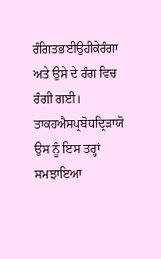ਰੰਗਿਤਭਈਉਹੀਕੇਰੰਗਾ
ਅਤੇ ਉਸੇ ਦੇ ਰੰਗ ਵਿਚ ਰੰਗੀ ਗਈ।
ਤਾਕਹਐਸਪ੍ਰਬੋਧਦ੍ਰਿੜਾਯੋ
ਉਸ ਨੂੰ ਇਸ ਤਰ੍ਹਾਂ ਸਮਝਾਇਆ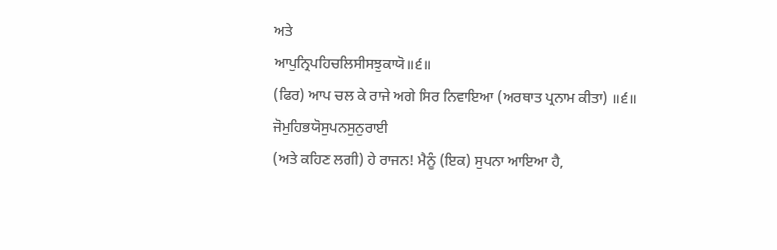ਅਤੇ
ਆਪੁਨ੍ਰਿਪਹਿਚਲਿਸੀਸਝੁਕਾਯੋ॥੬॥
(ਫਿਰ) ਆਪ ਚਲ ਕੇ ਰਾਜੇ ਅਗੇ ਸਿਰ ਨਿਵਾਇਆ (ਅਰਥਾਤ ਪ੍ਰਨਾਮ ਕੀਤਾ) ॥੬॥
ਜੋਮੁਹਿਭਯੋਸੁਪਨਸੁਨੁਰਾਈ
(ਅਤੇ ਕਹਿਣ ਲਗੀ) ਹੇ ਰਾਜਨ! ਮੈਨੂੰ (ਇਕ) ਸੁਪਨਾ ਆਇਆ ਹੈ,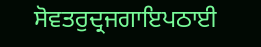ਸੋਵਤਰੁਦ੍ਰਜਗਾਇਪਠਾਈ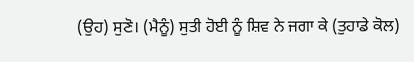(ਉਹ) ਸੁਣੋ। (ਮੈਨੂੰ) ਸੁਤੀ ਹੋਈ ਨੂੰ ਸ਼ਿਵ ਨੇ ਜਗਾ ਕੇ (ਤੁਹਾਡੇ ਕੋਲ)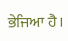ਭੇਜਿਆ ਹੈ।